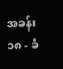အခန်း ၁၈ - ခံ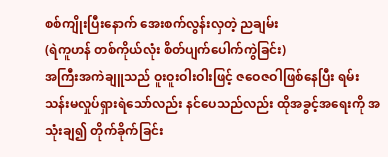စစ်ကျိုးပြီးနောက် အေးစက်လွန်းလှတဲ့ ညချမ်း
(ရဲကူဟန် တစ်ကိုယ်လုံး စိတ်ပျက်ပေါက်ကွဲခြင်း)
အကြီးအကဲချူသည် ဝူးဝူးဝါးဝါးဖြင့် ဇဝေဇဝါဖြစ်နေပြီး ရမ်းသန်းမလှုပ်ရှားရဲသော်လည်း နင်ပေသည်လည်း ထိုအခွင့်အရေးကို အသုံးချ၍ တိုက်ခိုက်ခြင်း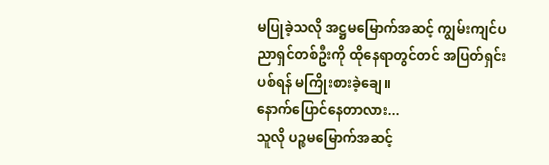မပြုခဲ့သလို အဋ္ဌမမြောက်အဆင့် ကျွမ်းကျင်ပညာရှင်တစ်ဦးကို ထိုနေရာတွင်တင် အပြတ်ရှင်းပစ်ရန် မကြိုးစားခဲ့ချေ။
နောက်ပြောင်နေတာလား...
သူလို ပဉ္စမမြောက်အဆင့်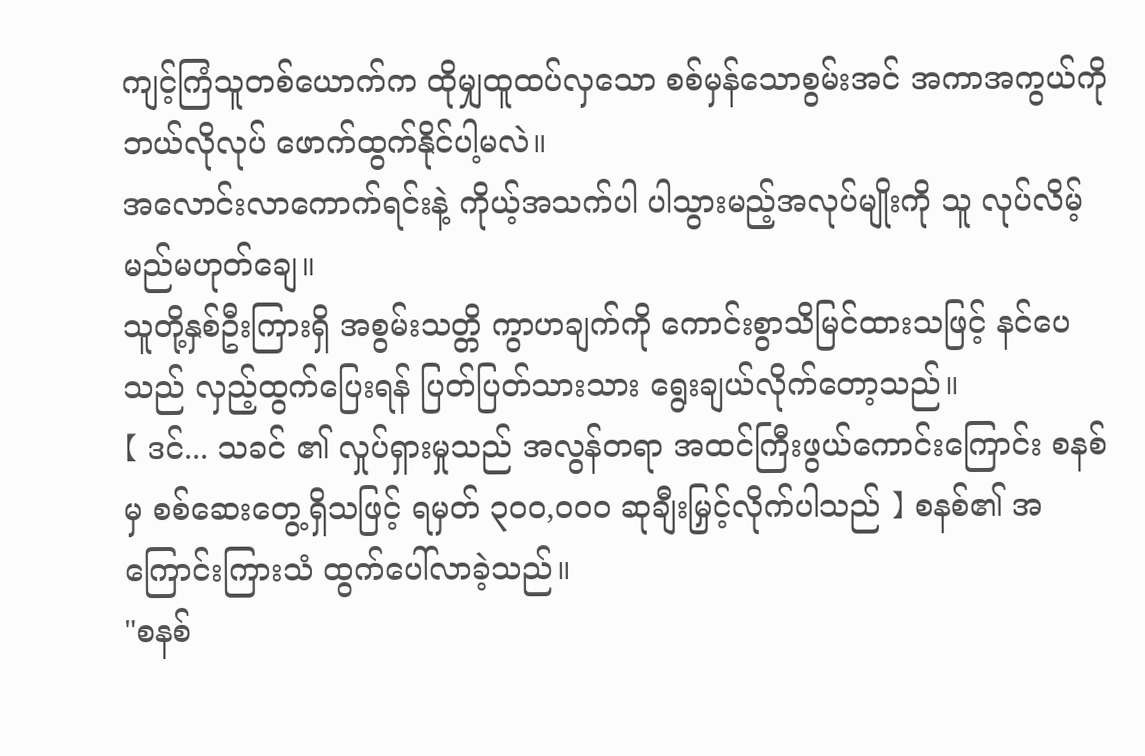ကျင့်ကြံသူတစ်ယောက်က ထိုမျှထူထပ်လှသော စစ်မှန်သောစွမ်းအင် အကာအကွယ်ကို ဘယ်လိုလုပ် ဖောက်ထွက်နိုင်ပါ့မလဲ။
အလောင်းလာကောက်ရင်းနဲ့ ကိုယ့်အသက်ပါ ပါသွားမည့်အလုပ်မျိုးကို သူ လုပ်လိမ့်မည်မဟုတ်ချေ။
သူတို့နှစ်ဦးကြားရှိ အစွမ်းသတ္တိ ကွာဟချက်ကို ကောင်းစွာသိမြင်ထားသဖြင့် နင်ပေသည် လှည့်ထွက်ပြေးရန် ပြတ်ပြတ်သားသား ရွေးချယ်လိုက်တော့သည်။
【 ဒင်... သခင် ၏ လှုပ်ရှားမှုသည် အလွန်တရာ အထင်ကြီးဖွယ်ကောင်းကြောင်း စနစ် မှ စစ်ဆေးတွေ့ရှိသဖြင့် ရမှတ် ၃၀၀,၀၀၀ ဆုချီးမြှင့်လိုက်ပါသည် 】 စနစ်၏ အကြောင်းကြားသံ ထွက်ပေါ်လာခဲ့သည်။
"စနစ်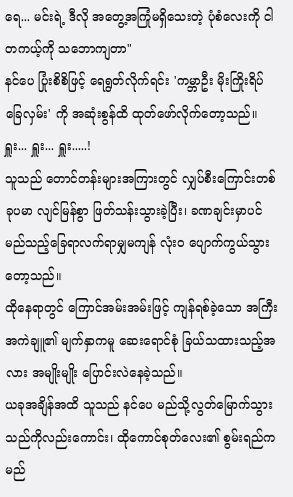ရေ... မင်းရဲ့ ဒီလို အတွေ့အကြုံမရှိသေးတဲ့ ပုံစံလေးကို ငါ တကယ့်ကို သဘောကျတာ"
နင်ပေ ပြုံးစိစိဖြင့် ရေရွတ်လိုက်ရင်း 'ကမ္ဘာဦး မိုးကြိုးရိပ်ခြေလှမ်း' ကို အဆုံးစွန်ထိ ထုတ်ဖော်လိုက်တော့သည်။
ရှူး... ရှူး... ရှူး.....!
သူသည် တောင်တန်းများအကြားတွင် လျှပ်စီးကြောင်းတစ်ခုပမာ လျင်မြန်စွာ ဖြတ်သန်းသွားခဲ့ပြီး၊ ခဏချင်းမှာပင် မည်သည့်ခြေရာလက်ရာမျှမကျန် လုံးဝ ပျောက်ကွယ်သွားတော့သည်။
ထိုနေရာတွင် ကြောင်အမ်းအမ်းဖြင့် ကျန်ရစ်ခဲ့သော အကြီးအကဲချူ၏ မျက်နှာကမူ ဆေးရောင်စုံ ခြယ်သထားသည့်အလား အမျိုးမျိုး ပြောင်းလဲနေခဲ့သည်။
ယခုအချိန်အထိ သူသည် နင်ပေ မည်သို့လွတ်မြောက်သွားသည်ကိုလည်းကောင်း၊ ထိုကောင်စုတ်လေး၏ စွမ်းရည်က မည်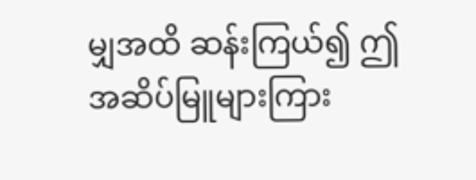မျှအထိ ဆန်းကြယ်၍ ဤအဆိပ်မြူများကြား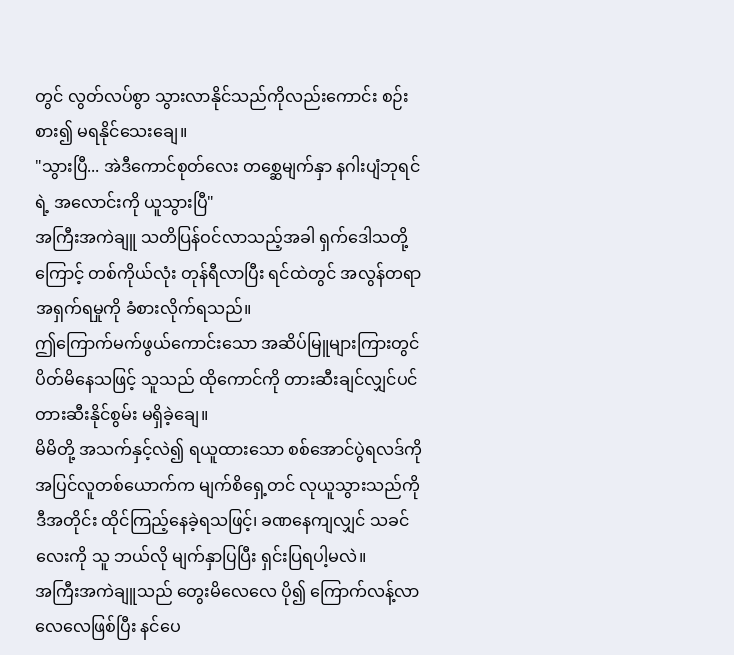တွင် လွတ်လပ်စွာ သွားလာနိုင်သည်ကိုလည်းကောင်း စဉ်းစား၍ မရနိုင်သေးချေ။
"သွားပြီ... အဲဒီကောင်စုတ်လေး တစ္ဆေမျက်နှာ နဂါးပျံဘုရင်ရဲ့ အလောင်းကို ယူသွားပြီ"
အကြီးအကဲချူ သတိပြန်ဝင်လာသည့်အခါ ရှက်ဒေါသတို့ကြောင့် တစ်ကိုယ်လုံး တုန်ရီလာပြီး ရင်ထဲတွင် အလွန်တရာ အရှက်ရမှုကို ခံစားလိုက်ရသည်။
ဤကြောက်မက်ဖွယ်ကောင်းသော အဆိပ်မြူများကြားတွင် ပိတ်မိနေသဖြင့် သူသည် ထိုကောင်ကို တားဆီးချင်လျှင်ပင် တားဆီးနိုင်စွမ်း မရှိခဲ့ချေ။
မိမိတို့ အသက်နှင့်လဲ၍ ရယူထားသော စစ်အောင်ပွဲရလဒ်ကို အပြင်လူတစ်ယောက်က မျက်စိရှေ့တင် လုယူသွားသည်ကို ဒီအတိုင်း ထိုင်ကြည့်နေခဲ့ရသဖြင့်၊ ခဏနေကျလျှင် သခင်လေးကို သူ ဘယ်လို မျက်နှာပြပြီး ရှင်းပြရပါ့မလဲ။
အကြီးအကဲချူသည် တွေးမိလေလေ ပို၍ ကြောက်လန့်လာလေလေဖြစ်ပြီး နင်ပေ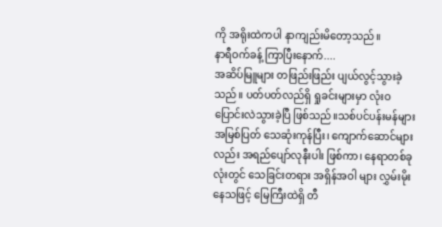ကို အရိုးထဲကပါ နာကျည်းမိတော့သည်။
နာရီဝက်ခန့် ကြာပြီးနောက်....
အဆိပ်မြူများ တဖြည်းဖြည်း ပျယ်လွင့်သွားခဲ့သည်။ ပတ်ပတ်လည်ရှိ ရှုခင်းများမှာ လုံးဝ ပြောင်းလဲသွားခဲ့ပြီ ဖြစ်သည်။သစ်ပင်ပန်းမန်များ အမြစ်ပြတ် သေဆုံးကုန်ပြီး၊ ကျောက်ဆောင်များလည်း အရည်ပျော်လုနီးပါး ဖြစ်ကာ၊ နေရာတစ်ခုလုံးတွင် သေခြင်းတရား အရှိန်အဝါ များ လွှမ်းမိုးနေသဖြင့် မြေကြီးထဲရှိ တီ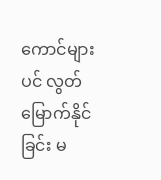ကောင်များပင် လွတ်မြောက်နိုင်ခြင်း မ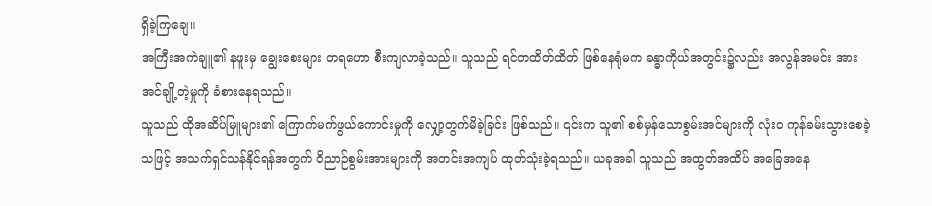ရှိခဲ့ကြချေ။
အကြီးအကဲချူ၏ နဖူးမှ ချွေးစေးများ တရဟော စီးကျလာခဲ့သည်။ သူသည် ရင်တထိတ်ထိတ် ဖြစ်နေရုံမက ခန္ဓာကိုယ်အတွင်း၌လည်း အလွန်အမင်း အားအင်ချို့တဲ့မှုကို ခံစားနေရသည်။
သူသည် ထိုအဆိပ်မြူများ၏ ကြောက်မက်ဖွယ်ကောင်းမှုကို လျှော့တွက်မိခဲ့ခြင်း ဖြစ်သည်။ ၎င်းက သူ၏ စစ်မှန်သောစွမ်းအင်များကို လုံးဝ ကုန်ခမ်းသွားစေခဲ့သဖြင့် အသက်ရှင်သန်နိုင်ရန်အတွက် ဝိညာဉ်စွမ်းအားများကို အတင်းအကျပ် ထုတ်သုံးခဲ့ရသည်။ ယခုအခါ သူသည် အထွတ်အထိပ် အခြေအနေ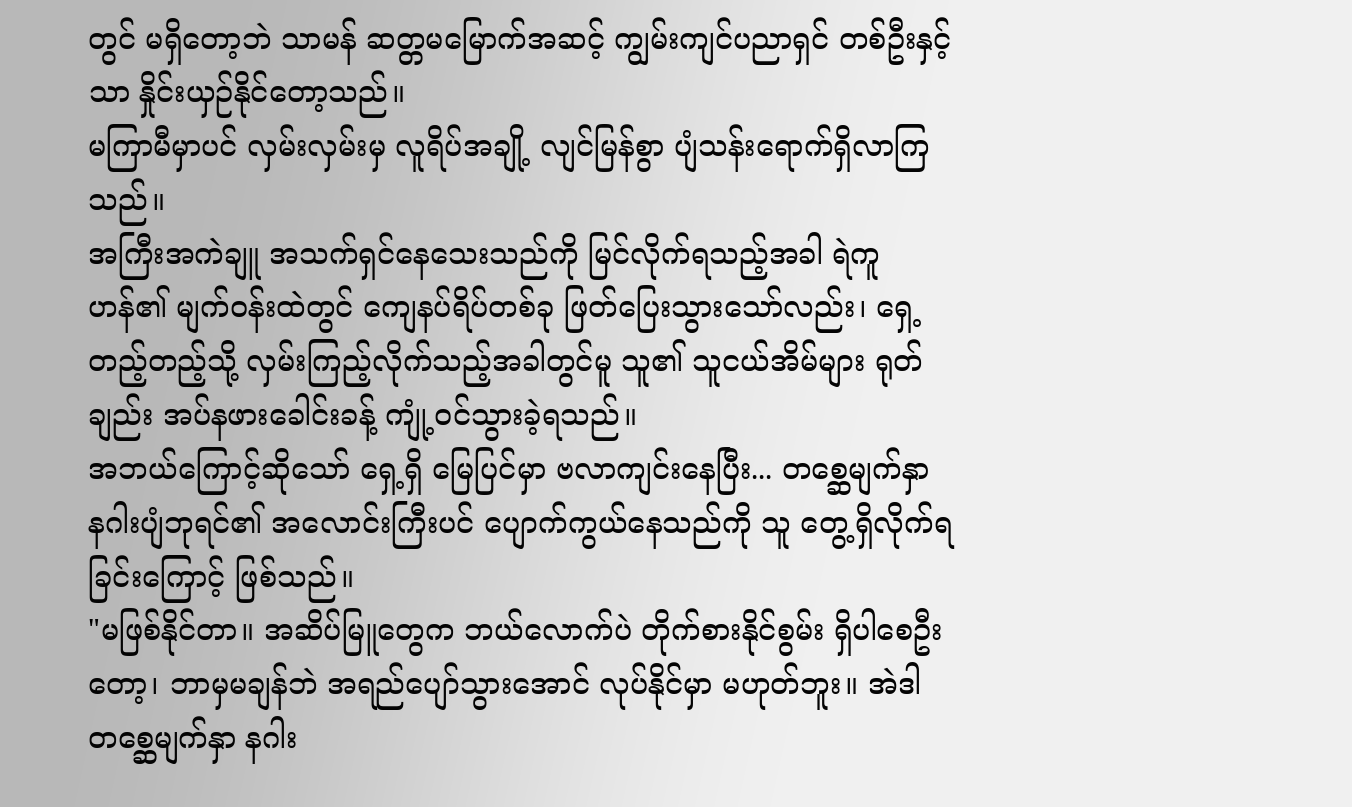တွင် မရှိတော့ဘဲ သာမန် ဆတ္တမမြောက်အဆင့် ကျွမ်းကျင်ပညာရှင် တစ်ဦးနှင့်သာ နှိုင်းယှဉ်နိုင်တော့သည်။
မကြာမီမှာပင် လှမ်းလှမ်းမှ လူရိပ်အချို့ လျင်မြန်စွာ ပျံသန်းရောက်ရှိလာကြသည်။
အကြီးအကဲချူ အသက်ရှင်နေသေးသည်ကို မြင်လိုက်ရသည့်အခါ ရဲကူဟန်၏ မျက်ဝန်းထဲတွင် ကျေနပ်ရိပ်တစ်ခု ဖြတ်ပြေးသွားသော်လည်း၊ ရှေ့တည့်တည့်သို့ လှမ်းကြည့်လိုက်သည့်အခါတွင်မူ သူ၏ သူငယ်အိမ်များ ရုတ်ချည်း အပ်နဖားခေါင်းခန့် ကျုံ့ဝင်သွားခဲ့ရသည်။
အဘယ်ကြောင့်ဆိုသော် ရှေ့ရှိ မြေပြင်မှာ ဗလာကျင်းနေပြီး... တစ္ဆေမျက်နှာ နဂါးပျံဘုရင်၏ အလောင်းကြီးပင် ပျောက်ကွယ်နေသည်ကို သူ တွေ့ရှိလိုက်ရခြင်းကြောင့် ဖြစ်သည်။
"မဖြစ်နိုင်တာ။ အဆိပ်မြူတွေက ဘယ်လောက်ပဲ တိုက်စားနိုင်စွမ်း ရှိပါစေဦးတော့၊ ဘာမှမချန်ဘဲ အရည်ပျော်သွားအောင် လုပ်နိုင်မှာ မဟုတ်ဘူး။ အဲဒါ တစ္ဆေမျက်နှာ နဂါး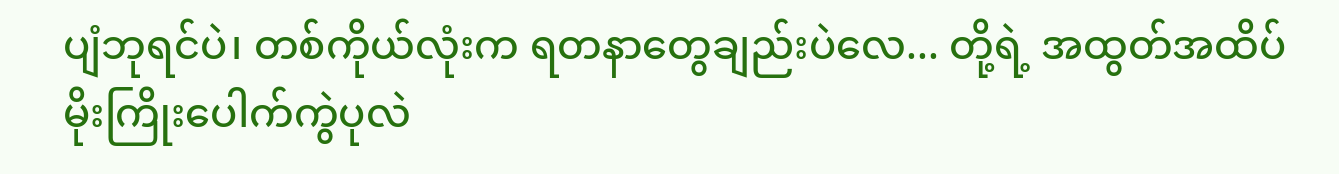ပျံဘုရင်ပဲ၊ တစ်ကိုယ်လုံးက ရတနာတွေချည်းပဲလေ... တို့ရဲ့ အထွတ်အထိပ် မိုးကြိုးပေါက်ကွဲပုလဲ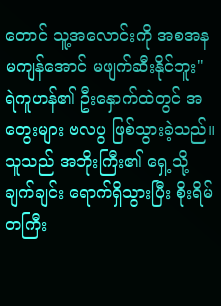တောင် သူ့အလောင်းကို အစအနမကျန်အောင် မဖျက်ဆီးနိုင်ဘူး"
ရဲကူဟန်၏ ဦးနှောက်ထဲတွင် အတွေးများ ဗလပွ ဖြစ်သွားခဲ့သည်။ သူသည် အဘိုးကြီး၏ ရှေ့သို့ ချက်ချင်း ရောက်ရှိသွားပြီး စိုးရိမ်တကြီး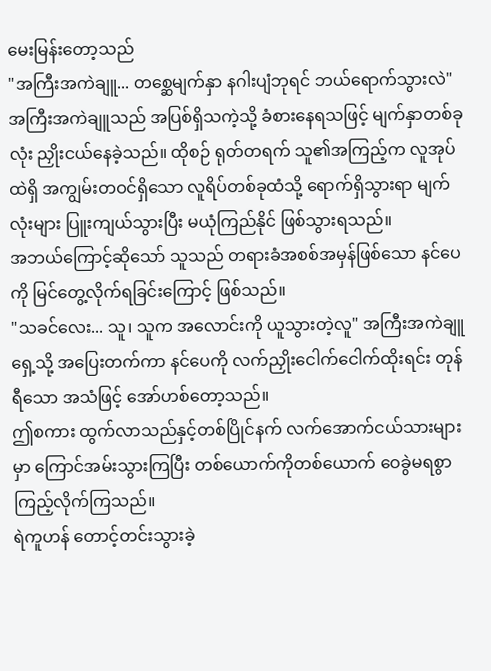မေးမြန်းတော့သည်
"အကြီးအကဲချူ... တစ္ဆေမျက်နှာ နဂါးပျံဘုရင် ဘယ်ရောက်သွားလဲ"
အကြီးအကဲချူသည် အပြစ်ရှိသကဲ့သို့ ခံစားနေရသဖြင့် မျက်နှာတစ်ခုလုံး ညှိုးငယ်နေခဲ့သည်။ ထိုစဉ် ရုတ်တရက် သူ၏အကြည့်က လူအုပ်ထဲရှိ အကျွမ်းတဝင်ရှိသော လူရိပ်တစ်ခုထံသို့ ရောက်ရှိသွားရာ မျက်လုံးများ ပြူးကျယ်သွားပြီး မယုံကြည်နိုင် ဖြစ်သွားရသည်။
အဘယ်ကြောင့်ဆိုသော် သူသည် တရားခံအစစ်အမှန်ဖြစ်သော နင်ပေကို မြင်တွေ့လိုက်ရခြင်းကြောင့် ဖြစ်သည်။
"သခင်လေး... သူ၊ သူက အလောင်းကို ယူသွားတဲ့လူ" အကြီးအကဲချူ ရှေ့သို့ အပြေးတက်ကာ နင်ပေကို လက်ညှိုးငေါက်ငေါက်ထိုးရင်း တုန်ရီသော အသံဖြင့် အော်ဟစ်တော့သည်။
ဤစကား ထွက်လာသည်နှင့်တစ်ပြိုင်နက် လက်အောက်ငယ်သားများမှာ ကြောင်အမ်းသွားကြပြီး တစ်ယောက်ကိုတစ်ယောက် ဝေခွဲမရစွာ ကြည့်လိုက်ကြသည်။
ရဲကူဟန် တောင့်တင်းသွားခဲ့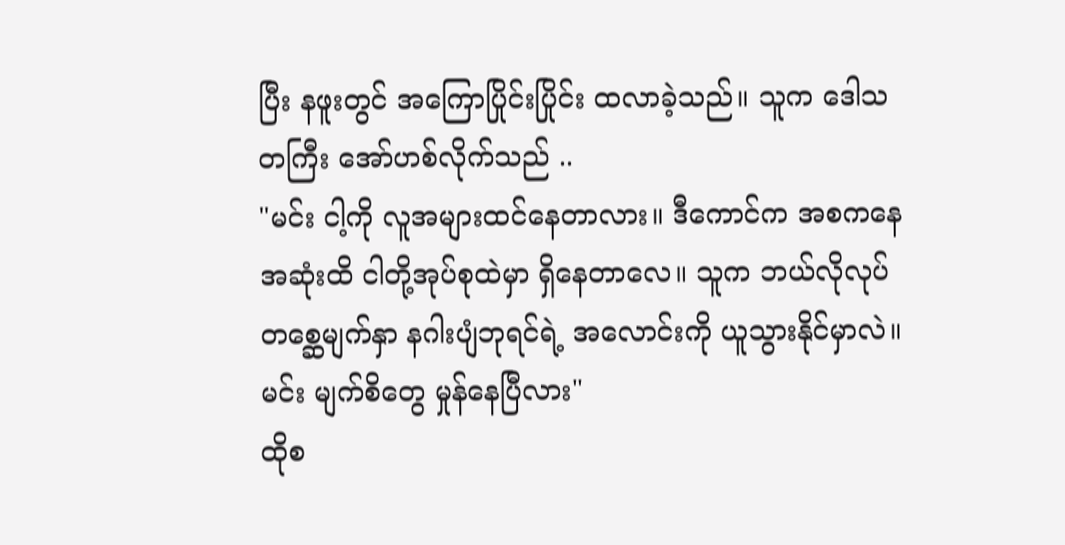ပြီး နဖူးတွင် အကြောပြိုင်းပြိုင်း ထလာခဲ့သည်။ သူက ဒေါသတကြီး အော်ဟစ်လိုက်သည် ..
"မင်း ငါ့ကို လူအများထင်နေတာလား။ ဒီကောင်က အစကနေ အဆုံးထိ ငါတို့အုပ်စုထဲမှာ ရှိနေတာလေ။ သူက ဘယ်လိုလုပ် တစ္ဆေမျက်နှာ နဂါးပျံဘုရင်ရဲ့ အလောင်းကို ယူသွားနိုင်မှာလဲ။ မင်း မျက်စိတွေ မှုန်နေပြီလား"
ထိုစ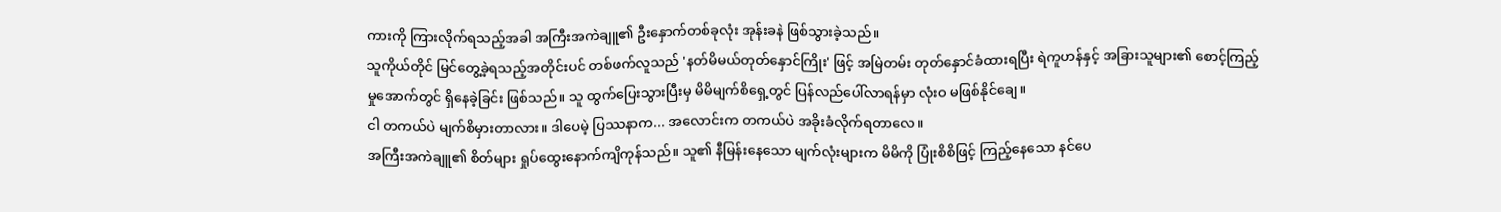ကားကို ကြားလိုက်ရသည့်အခါ အကြီးအကဲချူ၏ ဦးနှောက်တစ်ခုလုံး အုန်းခနဲ ဖြစ်သွားခဲ့သည်။
သူကိုယ်တိုင် မြင်တွေ့ခဲ့ရသည့်အတိုင်းပင် တစ်ဖက်လူသည် 'နတ်မိမယ်တုတ်နှောင်ကြိုး' ဖြင့် အမြဲတမ်း တုတ်နှောင်ခံထားရပြီး ရဲကူဟန်နှင့် အခြားသူများ၏ စောင့်ကြည့်မှုအောက်တွင် ရှိနေခဲ့ခြင်း ဖြစ်သည်။ သူ ထွက်ပြေးသွားပြီးမှ မိမိမျက်စိရှေ့တွင် ပြန်လည်ပေါ်လာရန်မှာ လုံးဝ မဖြစ်နိုင်ချေ။
ငါ တကယ်ပဲ မျက်စိမှားတာလား။ ဒါပေမဲ့ ပြဿနာက... အလောင်းက တကယ်ပဲ အခိုးခံလိုက်ရတာလေ။
အကြီးအကဲချူ၏ စိတ်များ ရှုပ်ထွေးနောက်ကျိကုန်သည်။ သူ၏ နီမြန်းနေသော မျက်လုံးများက မိမိကို ပြုံးစိစိဖြင့် ကြည့်နေသော နင်ပေ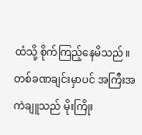ထံသို့ စိုက်ကြည့်နေမိသည်။
တစ်ခဏချင်းမှာပင် အကြီးအကဲချူသည် မိုးကြိုး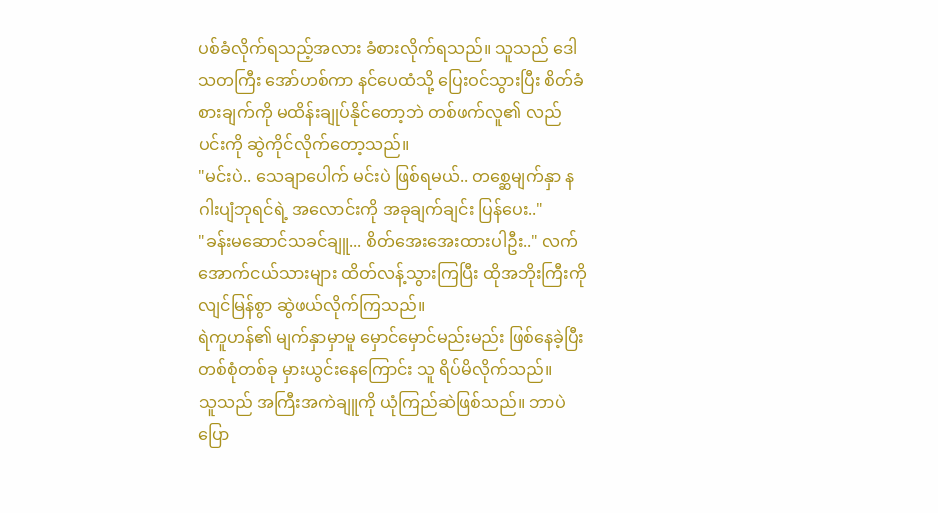ပစ်ခံလိုက်ရသည့်အလား ခံစားလိုက်ရသည်။ သူသည် ဒေါသတကြီး အော်ဟစ်ကာ နင်ပေထံသို့ ပြေးဝင်သွားပြီး စိတ်ခံစားချက်ကို မထိန်းချုပ်နိုင်တော့ဘဲ တစ်ဖက်လူ၏ လည်ပင်းကို ဆွဲကိုင်လိုက်တော့သည်။
"မင်းပဲ.. သေချာပေါက် မင်းပဲ ဖြစ်ရမယ်.. တစ္ဆေမျက်နှာ နဂါးပျံဘုရင်ရဲ့ အလောင်းကို အခုချက်ချင်း ပြန်ပေး.."
"ခန်းမဆောင်သခင်ချူ... စိတ်အေးအေးထားပါဦး.." လက်အောက်ငယ်သားများ ထိတ်လန့်သွားကြပြီး ထိုအဘိုးကြီးကို လျင်မြန်စွာ ဆွဲဖယ်လိုက်ကြသည်။
ရဲကူဟန်၏ မျက်နှာမှာမူ မှောင်မှောင်မည်းမည်း ဖြစ်နေခဲ့ပြီး တစ်စုံတစ်ခု မှားယွင်းနေကြောင်း သူ ရိပ်မိလိုက်သည်။
သူသည် အကြီးအကဲချူကို ယုံကြည်ဆဲဖြစ်သည်။ ဘာပဲပြော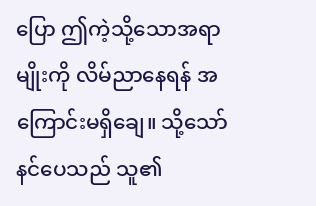ပြော ဤကဲ့သို့သောအရာမျိုးကို လိမ်ညာနေရန် အကြောင်းမရှိချေ။ သို့သော် နင်ပေသည် သူ၏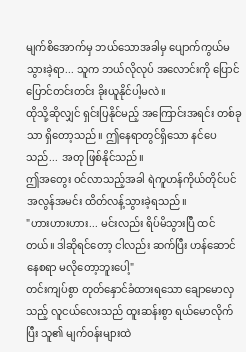မျက်စိအောက်မှ ဘယ်သောအခါမှ ပျောက်ကွယ်မသွားခဲ့ရာ... သူက ဘယ်လိုလုပ် အလောင်းကို ပြောင်ပြောင်တင်းတင်း ခိုးယူနိုင်ပါ့မလဲ။
ထိုသို့ဆိုလျှင် ရှင်းပြနိုင်မည့် အကြောင်းအရင်း တစ်ခုသာ ရှိတော့သည်။ ဤနေရာတွင်ရှိသော နင်ပေသည်... အတု ဖြစ်နိုင်သည်။
ဤအတွေး ဝင်လာသည့်အခါ ရဲကူဟန်ကိုယ်တိုင်ပင် အလွန်အမင်း ထိတ်လန့်သွားခဲ့ရသည်။
"ဟားဟားဟား... မင်းလည်း ရိပ်မိသွားပြီ ထင်တယ်။ ဒါဆိုရင်တော့ ငါလည်း ဆက်ပြီး ဟန်ဆောင်နေစရာ မလိုတော့ဘူးပေါ့"
တင်းကျပ်စွာ တုတ်နှောင်ခံထားရသော ချောမောလှသည့် လူငယ်လေးသည် ထူးဆန်းစွာ ရယ်မောလိုက်ပြီး သူ၏ မျက်ဝန်းများထဲ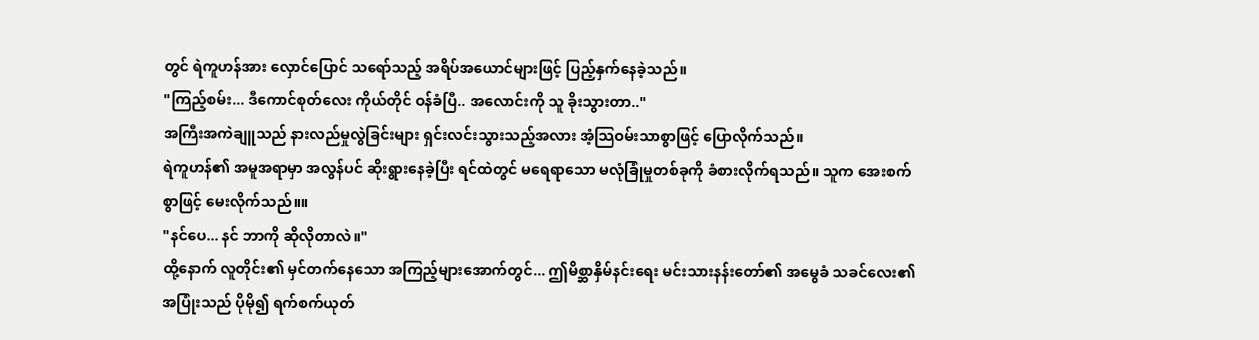တွင် ရဲကူဟန်အား လှောင်ပြောင် သရော်သည့် အရိပ်အယောင်များဖြင့် ပြည့်နှက်နေခဲ့သည်။
"ကြည့်စမ်း... ဒီကောင်စုတ်လေး ကိုယ်တိုင် ဝန်ခံပြီ.. အလောင်းကို သူ ခိုးသွားတာ.."
အကြီးအကဲချူသည် နားလည်မှုလွဲခြင်းများ ရှင်းလင်းသွားသည့်အလား အံ့သြဝမ်းသာစွာဖြင့် ပြောလိုက်သည်။
ရဲကူဟန်၏ အမူအရာမှာ အလွန်ပင် ဆိုးရွားနေခဲ့ပြီး ရင်ထဲတွင် မရေရာသော မလုံခြုံမှုတစ်ခုကို ခံစားလိုက်ရသည်။ သူက အေးစက်စွာဖြင့် မေးလိုက်သည်။။
"နင်ပေ... နင် ဘာကို ဆိုလိုတာလဲ။"
ထို့နောက် လူတိုင်း၏ မှင်တက်နေသော အကြည့်များအောက်တွင်... ဤမိစ္ဆာနှိမ်နင်းရေး မင်းသားနန်းတော်၏ အမွေခံ သခင်လေး၏ အပြုံးသည် ပိုမို၍ ရက်စက်ယုတ်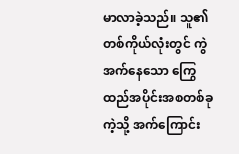မာလာခဲ့သည်။ သူ၏ တစ်ကိုယ်လုံးတွင် ကွဲအက်နေသော ကြွေထည်အပိုင်းအစတစ်ခုကဲ့သို့ အက်ကြောင်း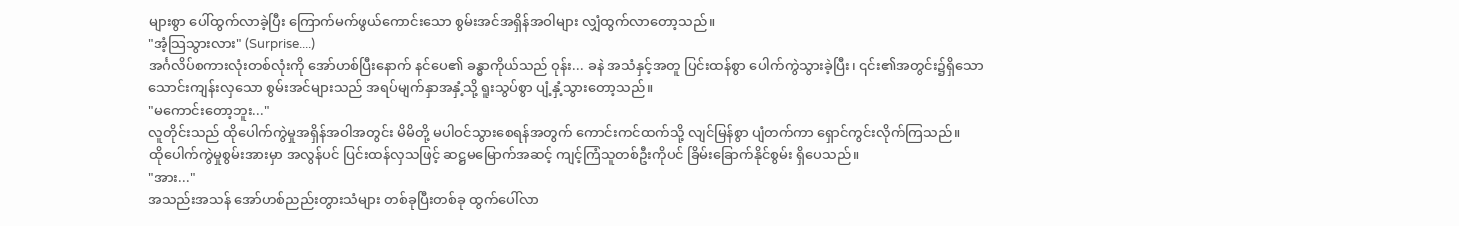များစွာ ပေါ်ထွက်လာခဲ့ပြီး ကြောက်မက်ဖွယ်ကောင်းသော စွမ်းအင်အရှိန်အဝါများ လျှံထွက်လာတော့သည်။
"အံ့သြသွားလား" (Surprise....)
အင်္ဂလိပ်စကားလုံးတစ်လုံးကို အော်ဟစ်ပြီးနောက် နင်ပေ၏ ခန္ဓာကိုယ်သည် ဝုန်း... ခနဲ အသံနှင့်အတူ ပြင်းထန်စွာ ပေါက်ကွဲသွားခဲ့ပြီး၊ ၎င်း၏အတွင်း၌ရှိသော သောင်းကျန်းလှသော စွမ်းအင်များသည် အရပ်မျက်နှာအနှံ့သို့ ရူးသွပ်စွာ ပျံ့နှံ့သွားတော့သည်။
"မကောင်းတော့ဘူး..."
လူတိုင်းသည် ထိုပေါက်ကွဲမှုအရှိန်အဝါအတွင်း မိမိတို့ မပါဝင်သွားစေရန်အတွက် ကောင်းကင်ထက်သို့ လျင်မြန်စွာ ပျံတက်ကာ ရှောင်ကွင်းလိုက်ကြသည်။
ထိုပေါက်ကွဲမှုစွမ်းအားမှာ အလွန်ပင် ပြင်းထန်လှသဖြင့် ဆဋ္ဌမမြောက်အဆင့် ကျင့်ကြံသူတစ်ဦးကိုပင် ခြိမ်းခြောက်နိုင်စွမ်း ရှိပေသည်။
"အား..."
အသည်းအသန် အော်ဟစ်ညည်းတွားသံများ တစ်ခုပြီးတစ်ခု ထွက်ပေါ်လာ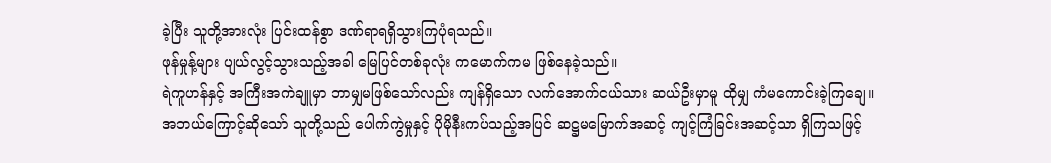ခဲ့ပြီး သူတို့အားလုံး ပြင်းထန်စွာ ဒဏ်ရာရရှိသွားကြပုံရသည်။
ဖုန်မှုန့်များ ပျယ်လွင့်သွားသည့်အခါ မြေပြင်တစ်ခုလုံး ကမောက်ကမ ဖြစ်နေခဲ့သည်။
ရဲကူဟန်နှင့် အကြီးအကဲချူမှာ ဘာမျှမဖြစ်သော်လည်း ကျန်ရှိသော လက်အောက်ငယ်သား ဆယ်ဦးမှာမူ ထိုမျှ ကံမကောင်းခဲ့ကြချေ။
အဘယ်ကြောင့်ဆိုသော် သူတို့သည် ပေါက်ကွဲမှုနှင့် ပိုမိုနီးကပ်သည့်အပြင် ဆဋ္ဌမမြောက်အဆင့် ကျင့်ကြံခြင်းအဆင့်သာ ရှိကြသဖြင့်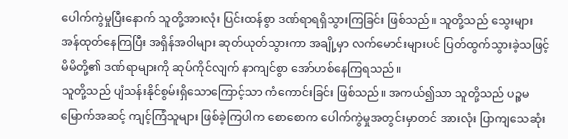ပေါက်ကွဲမှုပြီးနောက် သူတို့အားလုံး ပြင်းထန်စွာ ဒဏ်ရာရရှိသွားကြခြင်း ဖြစ်သည်။ သူတို့သည် သွေးများ အန်ထုတ်နေကြပြီး အရှိန်အဝါများ ဆုတ်ယုတ်သွားကာ အချို့မှာ လက်မောင်းများပင် ပြတ်ထွက်သွားခဲ့သဖြင့် မိမိတို့၏ ဒဏ်ရာများကို ဆုပ်ကိုင်လျက် နာကျင်စွာ အော်ဟစ်နေကြရသည်။
သူတို့သည် ပျံသန်းနိုင်စွမ်းရှိသောကြောင့်သာ ကံကောင်းခြင်း ဖြစ်သည်။ အကယ်၍သာ သူတို့သည် ပဉ္စမမြောက်အဆင့် ကျင့်ကြံသူများ ဖြစ်ခဲ့ကြပါက စောစောက ပေါက်ကွဲမှုအတွင်းမှာတင် အားလုံး ပြာကျသေဆုံး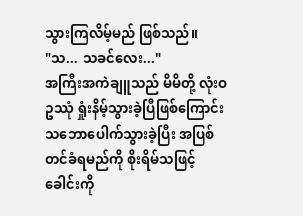သွားကြလိမ့်မည် ဖြစ်သည်။
"သ... သခင်လေး..."
အကြီးအကဲချူသည် မိမိတို့ လုံးဝ ဥဿုံ ရှုံးနိမ့်သွားခဲ့ပြီဖြစ်ကြောင်း သဘောပေါက်သွားခဲ့ပြီး အပြစ်တင်ခံရမည်ကို စိုးရိမ်သဖြင့် ခေါင်းကို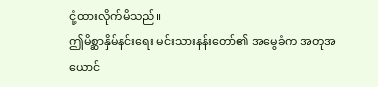ငုံ့ထားလိုက်မိသည်။
ဤမိစ္ဆာနှိမ်နင်းရေး မင်းသားနန်းတော်၏ အမွေခံက အတုအယောင်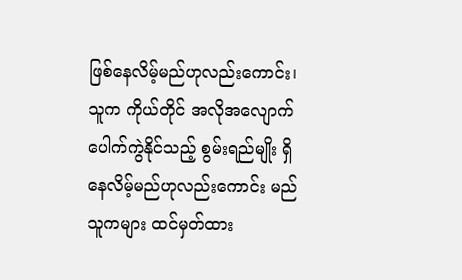ဖြစ်နေလိမ့်မည်ဟုလည်းကောင်း၊ သူက ကိုယ်တိုင် အလိုအလျောက် ပေါက်ကွဲနိုင်သည့် စွမ်းရည်မျိုး ရှိနေလိမ့်မည်ဟုလည်းကောင်း မည်သူကများ ထင်မှတ်ထား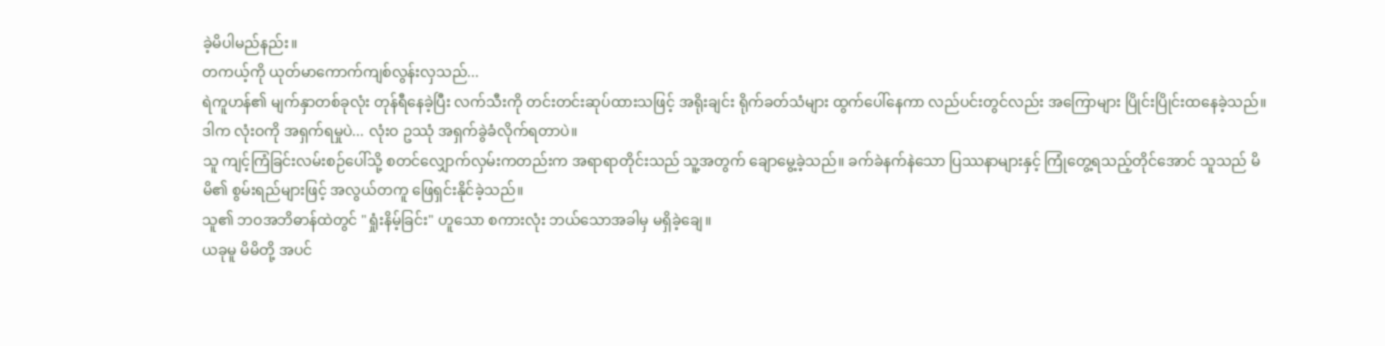ခဲ့မိပါမည်နည်း။
တကယ့်ကို ယုတ်မာကောက်ကျစ်လွန်းလှသည်...
ရဲကူဟန်၏ မျက်နှာတစ်ခုလုံး တုန်ရီနေခဲ့ပြီး လက်သီးကို တင်းတင်းဆုပ်ထားသဖြင့် အရိုးချင်း ရိုက်ခတ်သံများ ထွက်ပေါ်နေကာ လည်ပင်းတွင်လည်း အကြောများ ပြိုင်းပြိုင်းထနေခဲ့သည်။
ဒါက လုံးဝကို အရှက်ရမှုပဲ... လုံးဝ ဥဿုံ အရှက်ခွဲခံလိုက်ရတာပဲ။
သူ ကျင့်ကြံခြင်းလမ်းစဉ်ပေါ်သို့ စတင်လျှောက်လှမ်းကတည်းက အရာရာတိုင်းသည် သူ့အတွက် ချောမွေ့ခဲ့သည်။ ခက်ခဲနက်နဲသော ပြဿနာများနှင့် ကြုံတွေ့ရသည့်တိုင်အောင် သူသည် မိမိ၏ စွမ်းရည်များဖြင့် အလွယ်တကူ ဖြေရှင်းနိုင်ခဲ့သည်။
သူ၏ ဘဝအဘိဓာန်ထဲတွင် "ရှုံးနိမ့်ခြင်း" ဟူသော စကားလုံး ဘယ်သောအခါမှ မရှိခဲ့ချေ။
ယခုမူ မိမိတို့ အပင်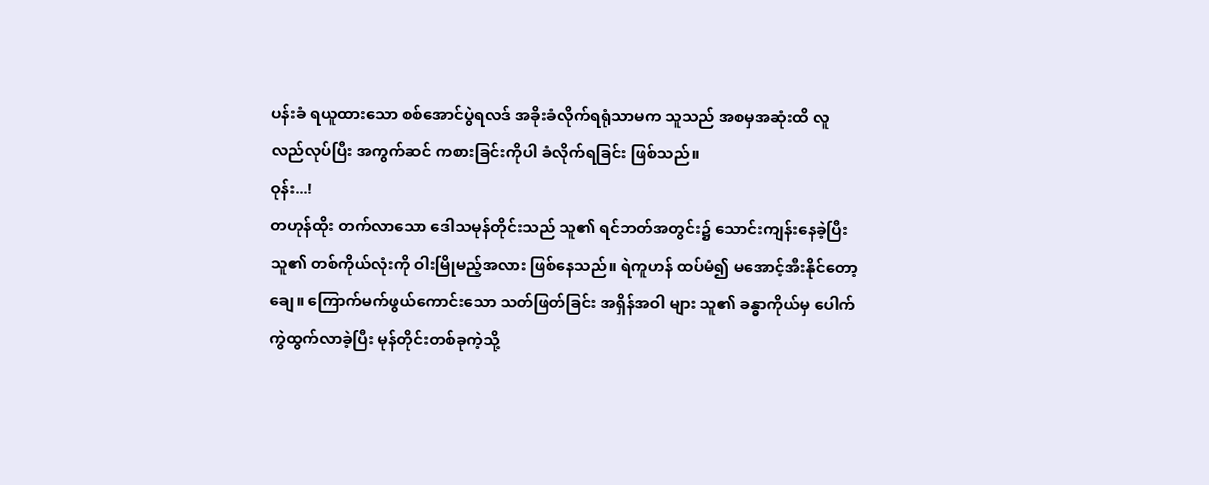ပန်းခံ ရယူထားသော စစ်အောင်ပွဲရလဒ် အခိုးခံလိုက်ရရုံသာမက သူသည် အစမှအဆုံးထိ လူလည်လုပ်ပြီး အကွက်ဆင် ကစားခြင်းကိုပါ ခံလိုက်ရခြင်း ဖြစ်သည်။
ဝုန်း...!
တဟုန်ထိုး တက်လာသော ဒေါသမုန်တိုင်းသည် သူ၏ ရင်ဘတ်အတွင်း၌ သောင်းကျန်းနေခဲ့ပြီး သူ၏ တစ်ကိုယ်လုံးကို ဝါးမြိုမည့်အလား ဖြစ်နေသည်။ ရဲကူဟန် ထပ်မံ၍ မအောင့်အီးနိုင်တော့ချေ။ ကြောက်မက်ဖွယ်ကောင်းသော သတ်ဖြတ်ခြင်း အရှိန်အဝါ များ သူ၏ ခန္ဓာကိုယ်မှ ပေါက်ကွဲထွက်လာခဲ့ပြီး မုန်တိုင်းတစ်ခုကဲ့သို့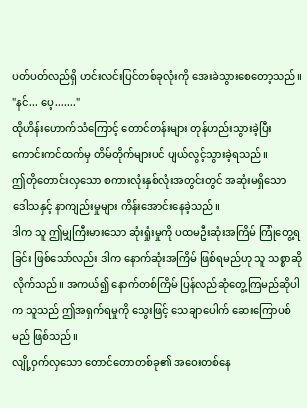ပတ်ပတ်လည်ရှိ ဟင်းလင်းပြင်တစ်ခုလုံးကို အေးခဲသွားစေတော့သည်။
"နင်... ပေ့......."
ထိုဟိန်းဟောက်သံကြောင့် တောင်တန်းများ တုန်ဟည်းသွားခဲ့ပြီး ကောင်းကင်ထက်မှ တိမ်တိုက်များပင် ပျယ်လွင့်သွားခဲ့ရသည်။
ဤတိုတောင်းလှသော စကားလုံးနှစ်လုံးအတွင်းတွင် အဆုံးမရှိသော ဒေါသနှင့် နာကျည်းမှုများ ကိန်းအောင်းနေခဲ့သည်။
ဒါက သူ ဤမျှကြီးမားသော ဆုံးရှုံးမှုကို ပထမဦးဆုံးအကြိမ် ကြုံတွေ့ရခြင်း ဖြစ်သော်လည်း ဒါက နောက်ဆုံးအကြိမ် ဖြစ်ရမည်ဟု သူ သစ္စာဆိုလိုက်သည်။ အကယ်၍ နောက်တစ်ကြိမ် ပြန်လည်ဆုံတွေ့ကြမည်ဆိုပါက သူသည် ဤအရှက်ရမှုကို သွေးဖြင့် သေချာပေါက် ဆေးကြောပစ်မည် ဖြစ်သည်။
လျို့ဝှက်လှသော တောင်တောတစ်ခု၏ အဝေးတစ်နေ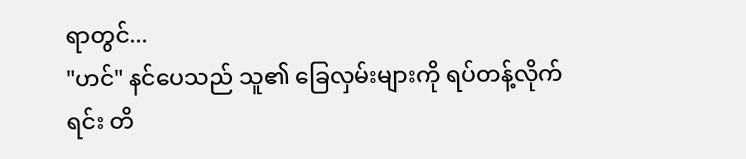ရာတွင်...
"ဟင်" နင်ပေသည် သူ၏ ခြေလှမ်းများကို ရပ်တန့်လိုက်ရင်း တိ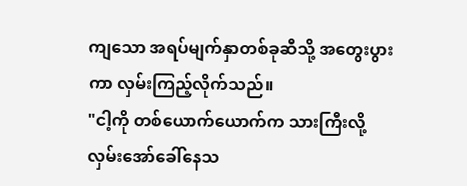ကျသော အရပ်မျက်နှာတစ်ခုဆီသို့ အတွေးပွားကာ လှမ်းကြည့်လိုက်သည်။
"ငါ့ကို တစ်ယောက်ယောက်က သားကြီးလို့ လှမ်းအော်ခေါ်နေသ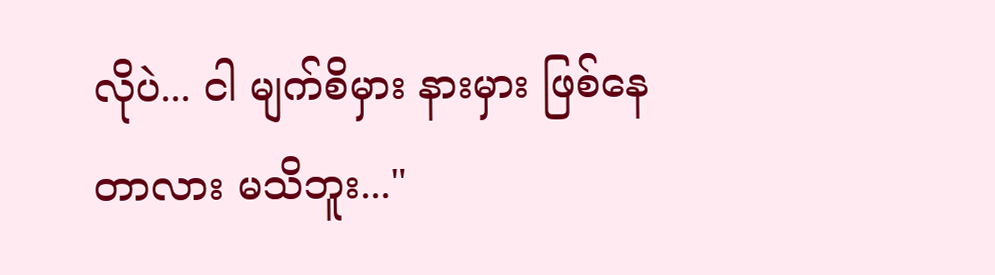လိုပဲ... ငါ မျက်စိမှား နားမှား ဖြစ်နေတာလား မသိဘူး..."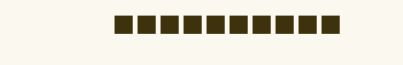◼◼◼◼◼◼◼◼◼◼